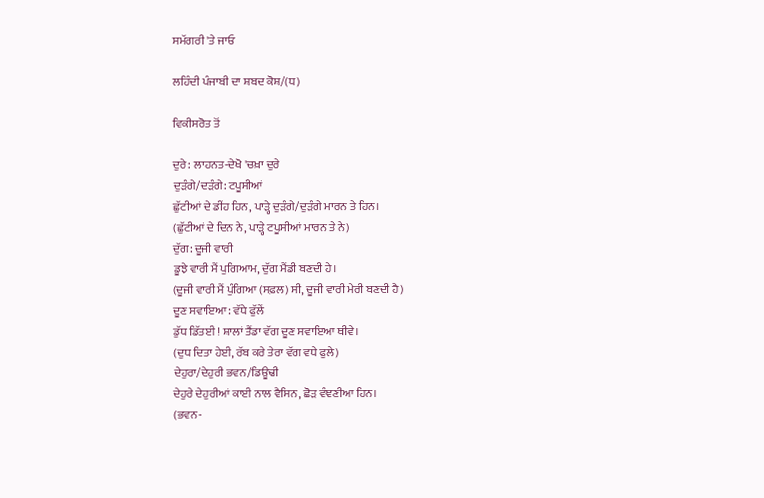ਸਮੱਗਰੀ 'ਤੇ ਜਾਓ

ਲਹਿੰਦੀ ਪੰਜਾਬੀ ਦਾ ਸ਼ਬਦ ਕੋਸ਼/(ਧ)

ਵਿਕੀਸਰੋਤ ਤੋਂ

ਦੁਰੇ: ਲਾਹਨਤ-ਦੇਖੋ 'ਚਖ਼ਾ ਦੁਰੇ
ਦੁੜੰਗੇ/ਦੜੰਗੇ: ਟਪੂਸੀਆਂ
ਛੁੱਟੀਆਂ ਦੇ ਡੀਂਹ ਹਿਨ, ਪਾੜ੍ਹੇ ਦੁੜੰਗੇ/ਦੁੜੰਗੇ ਮਾਰਨ ਤੇ ਹਿਨ।
(ਛੁੱਟੀਆਂ ਦੇ ਦਿਨ ਨੇ, ਪਾੜ੍ਹੇ ਟਪੂਸੀਆਂ ਮਾਰਨ ਤੇ ਨੇ)
ਦੁੱਗ: ਦੂਜੀ ਵਾਰੀ
ਡੂਝੇ ਵਾਰੀ ਮੈਂ ਪੁਗਿਆਮ, ਦੁੱਗ ਮੈਂਡੀ ਬਣਦੀ ਹੇ।
(ਦੂਜੀ ਵਾਰੀ ਮੈਂ ਪੁੰਗਿਆ (ਸਫ਼ਲ) ਸੀ, ਦੂਜੀ ਵਾਰੀ ਮੇਰੀ ਬਣਦੀ ਹੈ)
ਦੂਣ ਸਵਾਇਆ: ਵੱਧੇ ਫੁੱਲੇਂ
ਡੁੱਧ ਡਿੱਤਈ ! ਸ਼ਾਲਾਂ ਤੈਂਡਾ ਵੱਗ ਦੂਣ ਸਵਾਇਆ ਥੀਵੇ।
(ਦੁਧ ਦਿਤਾ ਹੇਈ, ਰੱਬ ਕਰੇ ਤੇਰਾ ਵੱਗ ਵਧੇ ਫੁਲੇ)
ਦੇਹੁਰਾ/ਦੇਹੁਰੀ ਭਵਨ/ਡਿਊਢੀ
ਦੇਹੁਰੇ ਦੇਹੁਰੀਆਂ ਕਾਈ ਨਾਲ ਵੈਸਿਨ, ਛੋੜ ਵੰਞਣੀਆ ਹਿਨ।
(ਭਵਨ-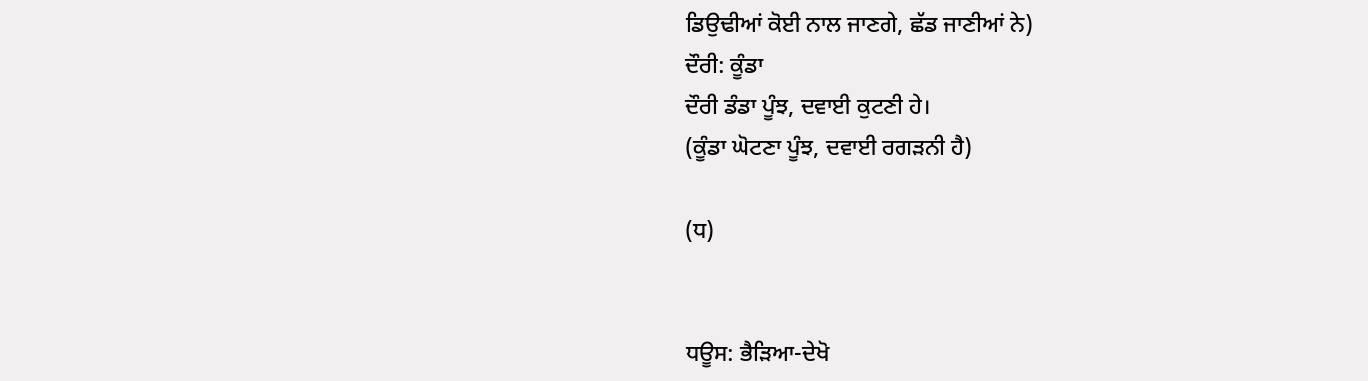ਡਿਉਢੀਆਂ ਕੋਈ ਨਾਲ ਜਾਣਗੇ, ਛੱਡ ਜਾਣੀਆਂ ਨੇ)
ਦੌਰੀ: ਕੂੰਡਾ
ਦੌਰੀ ਡੰਡਾ ਪੂੰਝ, ਦਵਾਈ ਕੁਟਣੀ ਹੇ।
(ਕੂੰਡਾ ਘੋਟਣਾ ਪੂੰਝ, ਦਵਾਈ ਰਗੜਨੀ ਹੈ)

(ਧ)


ਧਊਸ: ਭੈੜਿਆ-ਦੇਖੋ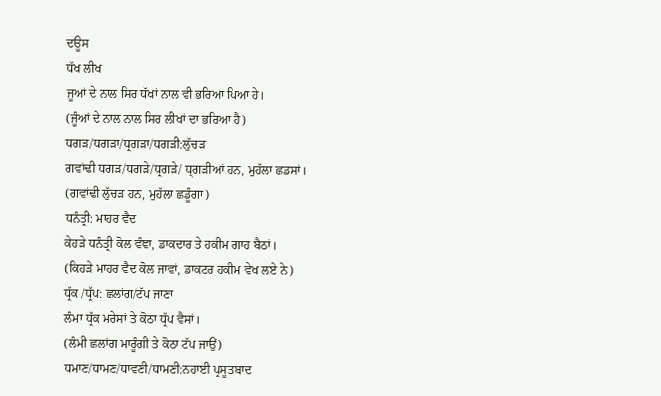ਦਊਸ
ਧੱਖ ਲੀਖ
ਜੂਆਂ ਦੇ ਨਾਲ ਸਿਰ ਧੱਖਾਂ ਨਾਲ ਵੀ ਭਰਿਆ ਪਿਆ ਹੇ।
(ਜੂੰਆਂ ਦੇ ਨਾਲ ਨਾਲ ਸਿਰ ਲੀਖਾਂ ਦਾ ਭਰਿਆ ਹੈ)
ਧਗੜ/ਧਗੜਾ/ਧ੍ਰਗੜਾ/ਧਗੜੀ:ਲੁੱਚੜ
ਗਵਾਂਢੀ ਧਗੜ/ਧਗੜੇ/ਧ੍ਰਗੜੇ/ ਧ੍ਗੜੀਆਂ ਹਨ, ਮੁਹੱਲਾ ਛਡਸਾਂ।
(ਗਵਾਂਢੀ ਲੁੱਚੜ ਹਨ, ਮੁਹੱਲਾ ਛਡੂੰਗਾ)
ਧਨੰਤ੍ਰੀ: ਮਾਹਰ ਵੈਦ
ਕੇਹੜੇ ਧਨੰਤ੍ਰੀ ਕੋਲ ਵੰਞਾ, ਡਾਕਦਾਰ ਤੇ ਹਕੀਮ ਗਾਹ ਬੈਠਾਂ।
(ਕਿਹੜੇ ਮਾਹਰ ਵੈਦ ਕੋਲ ਜਾਵਾਂ, ਡਾਕਟਰ ਹਕੀਮ ਵੇਖ ਲਏ ਨੇ)
ਧ੍ਰੱਕ /ਧ੍ਰੱਪ: ਛਲਾਂਗ/ਟੱਪ ਜਾਣਾ
ਲੰਮਾ ਧ੍ਰੱਕ ਮਰੇਸਾਂ ਤੇ ਕੋਠਾ ਧ੍ਰੱਪ ਵੈਸਾਂ।
(ਲੰਮੀ ਛਲਾਂਗ ਮਾਰੂੰਗੀ ਤੇ ਕੋਠਾ ਟੱਪ ਜਾਉਂ)
ਧਮਾਣ/ਧਾਮਣ/ਧਾਵਣੀ/ਧਾਮਣੀ:ਨਹਾਈ ਪ੍ਰਸੂਤਬਾਦ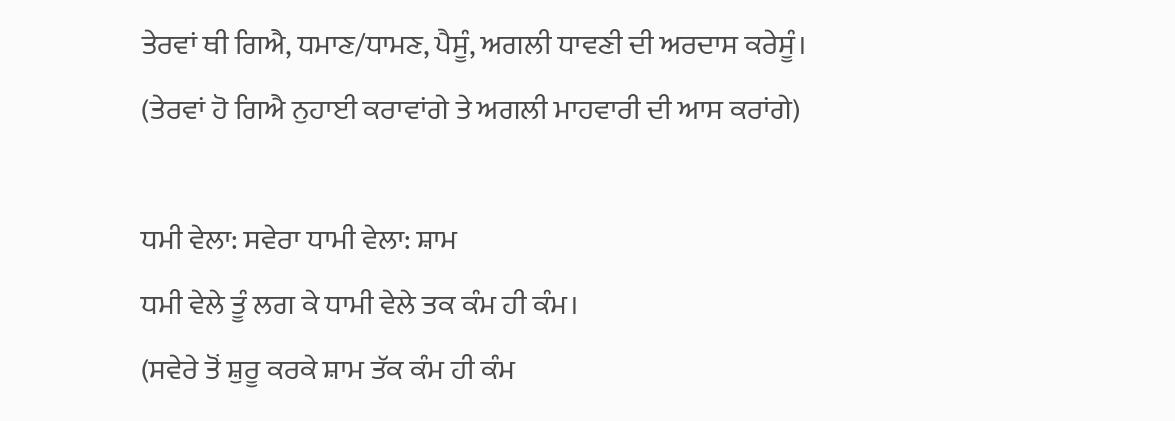ਤੇਰਵਾਂ ਥੀ ਗਿਐ, ਧਮਾਣ/ਧਾਮਣ, ਪੈਸੂੰ, ਅਗਲੀ ਧਾਵਣੀ ਦੀ ਅਰਦਾਸ ਕਰੇਸੂੰ।
(ਤੇਰਵਾਂ ਹੋ ਗਿਐ ਨੁਹਾਈ ਕਰਾਵਾਂਗੇ ਤੇ ਅਗਲੀ ਮਾਹਵਾਰੀ ਦੀ ਆਸ ਕਰਾਂਗੇ)

ਧਮੀ ਵੇਲਾ: ਸਵੇਰਾ ਧਾਮੀ ਵੇਲਾ: ਸ਼ਾਮ
ਧਮੀ ਵੇਲੇ ਤੂੰ ਲਗ ਕੇ ਧਾਮੀ ਵੇਲੇ ਤਕ ਕੰਮ ਹੀ ਕੰਮ।
(ਸਵੇਰੇ ਤੋਂ ਸ਼ੁਰੂ ਕਰਕੇ ਸ਼ਾਮ ਤੱਕ ਕੰਮ ਹੀ ਕੰਮ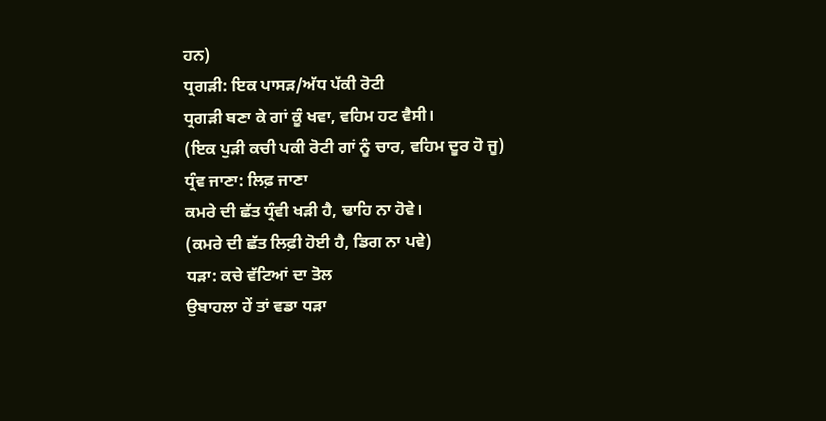ਹਨ)
ਧ੍ਰਗੜੀ: ਇਕ ਪਾਸੜ/ਅੱਧ ਪੱਕੀ ਰੋਟੀ
ਧ੍ਰਗੜੀ ਬਣਾ ਕੇ ਗਾਂ ਕੂੰ ਖਵਾ, ਵਹਿਮ ਹਟ ਵੈਸੀ।
(ਇਕ ਪੁੜੀ ਕਚੀ ਪਕੀ ਰੋਟੀ ਗਾਂ ਨੂੰ ਚਾਰ, ਵਹਿਮ ਦੂਰ ਹੋ ਜੂ)
ਧ੍ਰੰਵ ਜਾਣਾ: ਲਿਫ਼ ਜਾਣਾ
ਕਮਰੇ ਦੀ ਛੱਤ ਧ੍ਰੰਵੀ ਖੜੀ ਹੈ, ਢਾਹਿ ਨਾ ਹੋਵੇ।
(ਕਮਰੇ ਦੀ ਛੱਤ ਲਿਫ਼ੀ ਹੋਈ ਹੈ, ਡਿਗ ਨਾ ਪਵੇ)
ਧੜਾ: ਕਚੇ ਵੱਟਿਆਂ ਦਾ ਤੋਲ
ਉਬਾਹਲਾ ਹੇਂ ਤਾਂ ਵਡਾ ਧੜਾ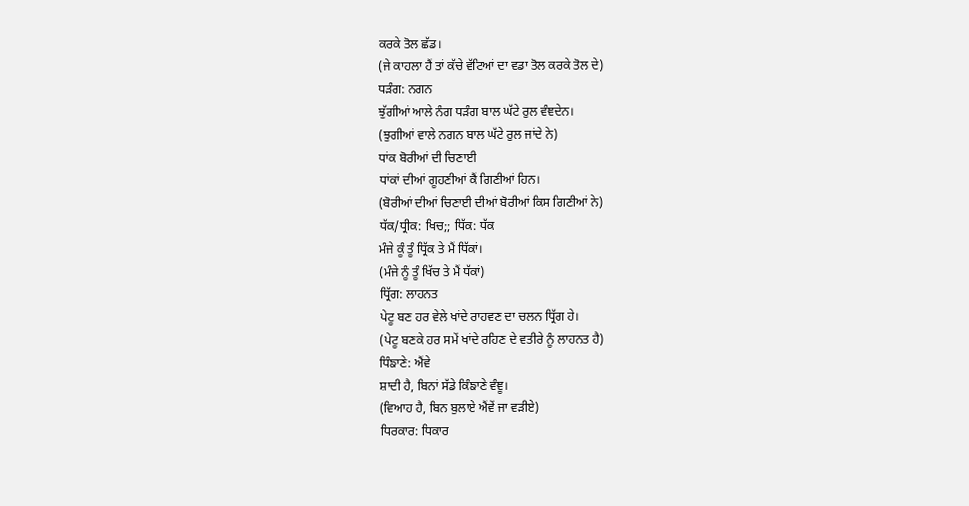ਕਰਕੇ ਤੋਲ ਛੱਡ।
(ਜੇ ਕਾਹਲਾ ਹੈਂ ਤਾਂ ਕੱਚੇ ਵੱਟਿਆਂ ਦਾ ਵਡਾ ਤੋਲ ਕਰਕੇ ਤੋਲ ਦੇ)
ਧੜੰਗ: ਨਗਨ
ਝੁੱਗੀਆਂ ਆਲੇ ਨੰਗ ਧੜੰਗ ਬਾਲ ਘੱਟੇ ਰੁਲ ਵੰਞਦੇਨ।
(ਝੁਗੀਆਂ ਵਾਲੇ ਨਗਨ ਬਾਲ ਘੱਟੇ ਰੁਲ ਜਾਂਦੇ ਨੇ)
ਧਾਂਕ ਬੋਰੀਆਂ ਦੀ ਚਿਣਾਈ
ਧਾਂਕਾਂ ਦੀਆਂ ਗੂਹਣੀਆਂ ਕੈਂ ਗਿਣੀਆਂ ਹਿਨ।
(ਬੋਰੀਆਂ ਦੀਆਂ ਚਿਣਾਈ ਦੀਆਂ ਬੋਰੀਆਂ ਕਿਸ ਗਿਣੀਆਂ ਨੇ)
ਧੱਕ/ਧ੍ਰੀਕ: ਖਿਚ;; ਧਿੱਕ: ਧੱਕ
ਮੰਜੇ ਕੂੰ ਤੂੰ ਧ੍ਰਿੱਕ ਤੇ ਮੈਂ ਧਿੱਕਾਂ।
(ਮੰਜੇ ਨੂੰ ਤੂੰ ਖਿੱਚ ਤੇ ਮੈਂ ਧੱਕਾਂ)
ਧ੍ਰਿੱਗ: ਲਾਹਨਤ
ਪੇਟੂ ਬਣ ਹਰ ਵੇਲੇ ਖਾਂਦੇ ਰਾਹਵਣ ਦਾ ਚਲਨ ਧ੍ਰਿੱਗ ਹੇ।
(ਪੇਟੂ ਬਣਕੇ ਹਰ ਸਮੇਂ ਖਾਂਦੇ ਰਹਿਣ ਦੇ ਵਤੀਰੇ ਨੂੰ ਲਾਹਨਤ ਹੈ)
ਧਿੰਙਾਣੇ: ਐਂਵੇ
ਸ਼ਾਦੀ ਹੈ, ਬਿਨਾਂ ਸੱਡੇ ਕਿੰਙਾਣੇ ਵੰਞੂ।
(ਵਿਆਹ ਹੈ, ਬਿਨ ਬੁਲਾਏ ਐਂਵੇਂ ਜਾ ਵੜੀਏ)
ਧਿਰਕਾਰ: ਧਿਕਾਰ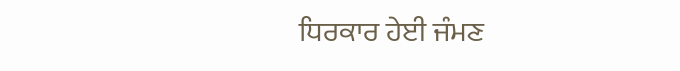ਧਿਰਕਾਰ ਹੇਈ ਜੰਮਣ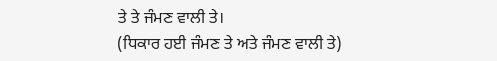ਤੇ ਤੇ ਜੰਮਣ ਵਾਲੀ ਤੇ।
(ਧਿਕਾਰ ਹਈ ਜੰਮਣ ਤੇ ਅਤੇ ਜੰਮਣ ਵਾਲੀ ਤੇ)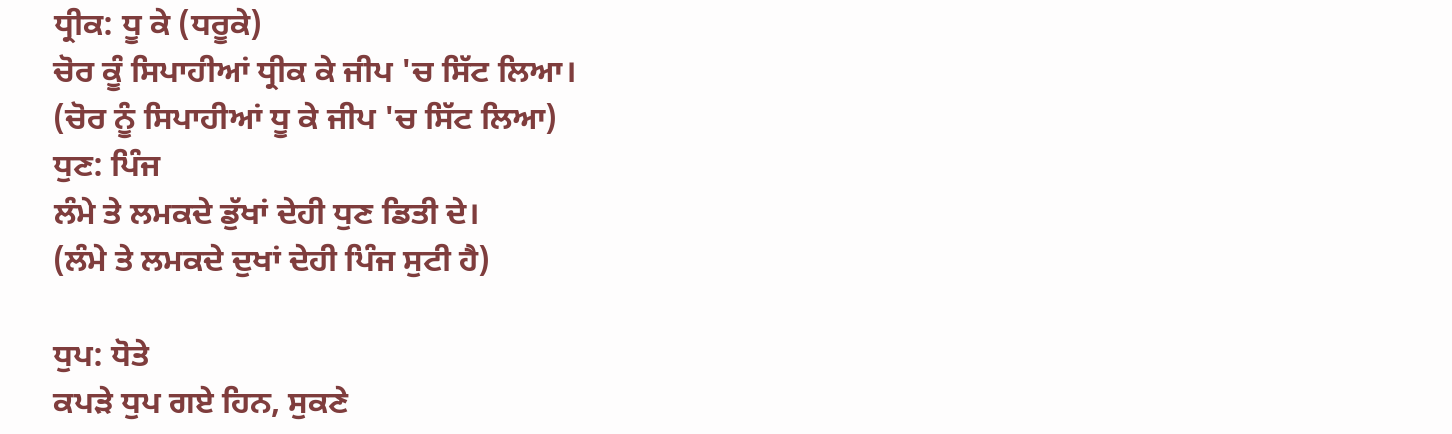ਧ੍ਰੀਕ: ਧੂ ਕੇ (ਧਰੂਕੇ)
ਚੋਰ ਕੂੰ ਸਿਪਾਹੀਆਂ ਧ੍ਰੀਕ ਕੇ ਜੀਪ 'ਚ ਸਿੱਟ ਲਿਆ।
(ਚੋਰ ਨੂੰ ਸਿਪਾਹੀਆਂ ਧੂ ਕੇ ਜੀਪ 'ਚ ਸਿੱਟ ਲਿਆ)
ਧੁਣ: ਪਿੰਜ
ਲੰਮੇ ਤੇ ਲਮਕਦੇ ਡੁੱਖਾਂ ਦੇਹੀ ਧੁਣ ਡਿਤੀ ਦੇ।
(ਲੰਮੇ ਤੇ ਲਮਕਦੇ ਦੁਖਾਂ ਦੇਹੀ ਪਿੰਜ ਸੁਟੀ ਹੈ)

ਧੁਪ: ਧੋਤੇ
ਕਪੜੇ ਧੁਪ ਗਏ ਹਿਨ, ਸੁਕਣੇ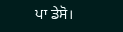ਪਾ ਡੇਸੋ।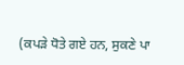(ਕਪੜੇ ਧੋਤੇ ਗਏ ਹਨ, ਸੁਕਣੇ ਪਾ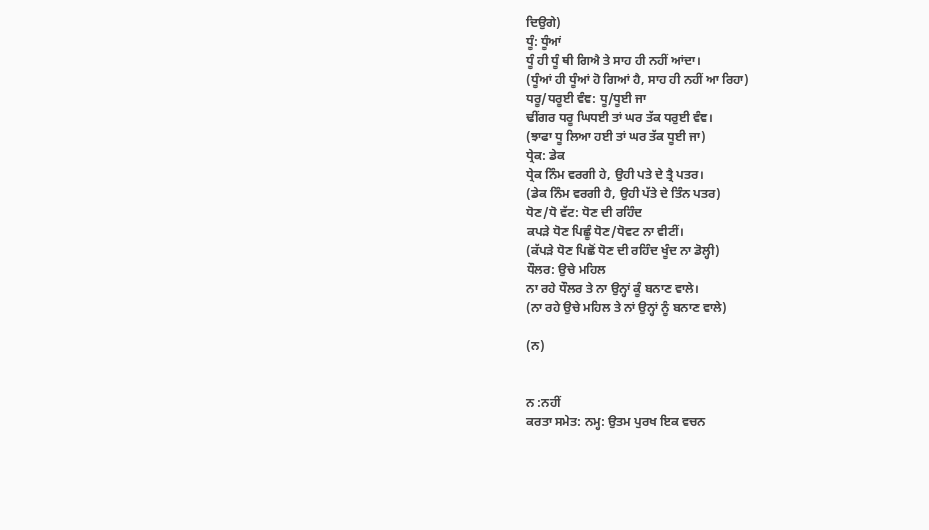ਦਿਉਗੇ)
ਧੂੰ: ਧੂੰਆਂ
ਧੂੰ ਹੀ ਧੂੰ ਥੀ ਗਿਐ ਤੇ ਸਾਹ ਹੀ ਨਹੀਂ ਆਂਦਾ।
(ਧੂੰਆਂ ਹੀ ਧੂੰਆਂ ਹੋ ਗਿਆਂ ਹੈ, ਸਾਹ ਹੀ ਨਹੀਂ ਆ ਰਿਹਾ)
ਧਰੂ/ਧਰੂਈ ਵੰਞ: ਧੂ/ਧੂਈ ਜਾ
ਢੀਂਗਰ ਧਰੂ ਘਿਧਈ ਤਾਂ ਘਰ ਤੱਕ ਧਰੁਈ ਵੰਞ।
(ਝਾਫਾ ਧੂ ਲਿਆ ਹਈ ਤਾਂ ਘਰ ਤੱਕ ਧੂਈ ਜਾ)
ਧ੍ਰੇਕ: ਡੇਕ
ਧ੍ਰੇਕ ਨਿੰਮ ਵਰਗੀ ਹੇ, ਉਹੀ ਪਤੇ ਦੇ ਤ੍ਰੈ ਪਤਰ।
(ਡੇਕ ਨਿੰਮ ਵਰਗੀ ਹੈ, ਉਹੀ ਪੱਤੇ ਦੇ ਤਿੰਨ ਪਤਰ)
ਧੋਣ/ਧੋ ਵੱਟ: ਧੋਣ ਦੀ ਰਹਿੰਦ
ਕਪੜੇ ਧੋਣ ਪਿਛੂੰ ਧੋਣ/ਧੋਵਟ ਨਾ ਵੀਟੀਂ।
(ਕੱਪੜੇ ਧੋਣ ਪਿਛੋਂ ਧੋਣ ਦੀ ਰਹਿੰਦ ਖੂੰਦ ਨਾ ਡੋਲ੍ਹੀ)
ਧੌਲਰ: ਉਚੇ ਮਹਿਲ
ਨਾ ਰਹੇ ਧੌਲਰ ਤੇ ਨਾ ਉਨ੍ਹਾਂ ਕੂੰ ਬਨਾਣ ਵਾਲੇ।
(ਨਾ ਰਹੇ ਉਚੇ ਮਹਿਲ ਤੇ ਨਾਂ ਉਨ੍ਹਾਂ ਨੂੰ ਬਨਾਣ ਵਾਲੇ)

(ਨ)


ਨ :ਨਹੀਂ
ਕਰਤਾ ਸਮੇਤ: ਨਮ੍ਹ: ਉਤਮ ਪੁਰਖ ਇਕ ਵਚਨ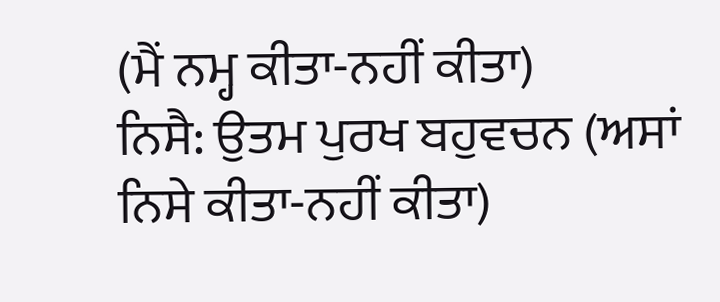(ਮੈਂ ਨਮ੍ਹ ਕੀਤਾ-ਨਹੀਂ ਕੀਤਾ)
ਨਿਸੈ: ਉਤਮ ਪੁਰਖ ਬਹੁਵਚਨ (ਅਸਾਂ ਨਿਸੇ ਕੀਤਾ-ਨਹੀਂ ਕੀਤਾ)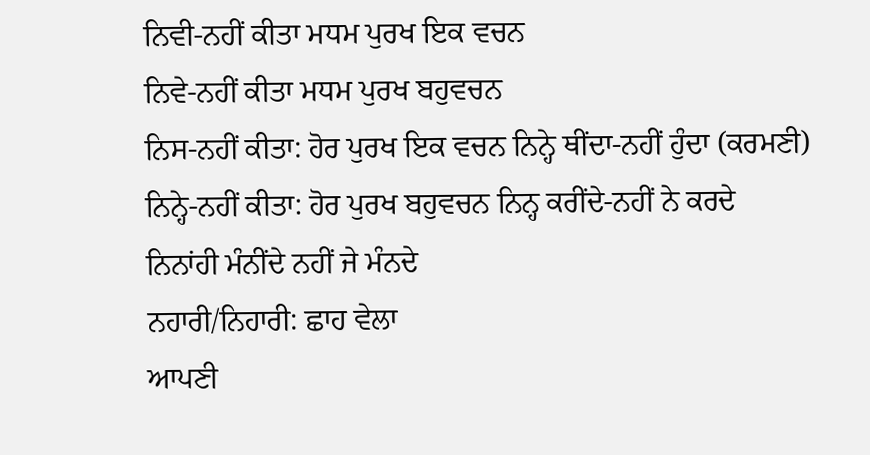ਨਿਵੀ-ਨਹੀਂ ਕੀਤਾ ਮਧਮ ਪੁਰਖ ਇਕ ਵਚਨ
ਨਿਵੇ-ਨਹੀਂ ਕੀਤਾ ਮਧਮ ਪੁਰਖ ਬਹੁਵਚਨ
ਨਿਸ-ਨਹੀਂ ਕੀਤਾ: ਹੋਰ ਪੁਰਖ ਇਕ ਵਚਨ ਨਿਨ੍ਹੇ ਥੀਂਦਾ-ਨਹੀਂ ਹੁੰਦਾ (ਕਰਮਣੀ)
ਨਿਨ੍ਹੇ-ਨਹੀਂ ਕੀਤਾ: ਹੋਰ ਪੁਰਖ ਬਹੁਵਚਨ ਨਿਨ੍ਹ ਕਰੀਂਦੇ-ਨਹੀਂ ਨੇ ਕਰਦੇ
ਨਿਨਾਂਹੀ ਮੰਨੀਂਦੇ ਨਹੀਂ ਜੇ ਮੰਨਦੇ
ਨਹਾਰੀ/ਨਿਹਾਰੀ: ਛਾਹ ਵੇਲਾ
ਆਪਣੀ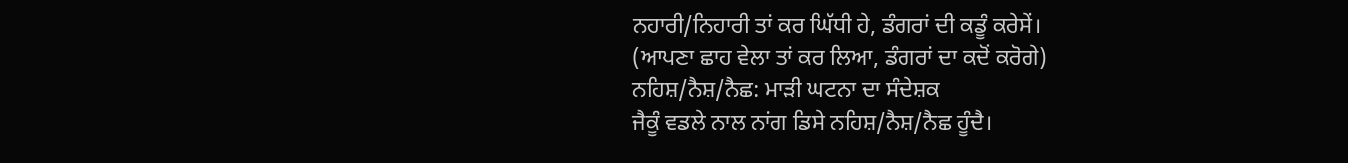ਨਹਾਰੀ/ਨਿਹਾਰੀ ਤਾਂ ਕਰ ਘਿੱਧੀ ਹੇ, ਡੰਗਰਾਂ ਦੀ ਕਡੂੰ ਕਰੇਸੇਂ।
(ਆਪਣਾ ਛਾਹ ਵੇਲਾ ਤਾਂ ਕਰ ਲਿਆ, ਡੰਗਰਾਂ ਦਾ ਕਦੋਂ ਕਰੋਗੇ)
ਨਹਿਸ਼/ਨੈਸ਼/ਨੈਛ: ਮਾੜੀ ਘਟਨਾ ਦਾ ਸੰਦੇਸ਼ਕ
ਜੈਕੂੰ ਵਡਲੇ ਨਾਲ ਨਾਂਗ ਡਿਸੇ ਨਹਿਸ਼/ਨੈਸ਼/ਨੈਛ ਹੂੰਦੈ।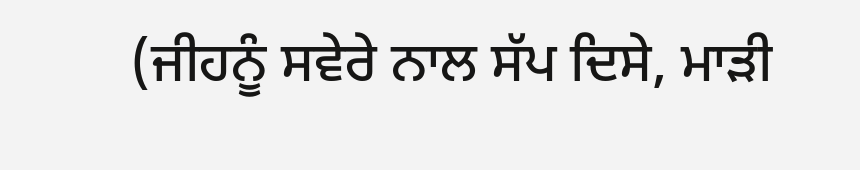(ਜੀਹਨੂੰ ਸਵੇਰੇ ਨਾਲ ਸੱਪ ਦਿਸੇ, ਮਾੜੀ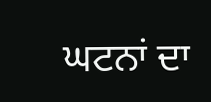ਘਟਨਾਂ ਦਾ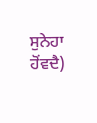ਸੁਨੇਹਾ ਹੋਂਵਦੈ)